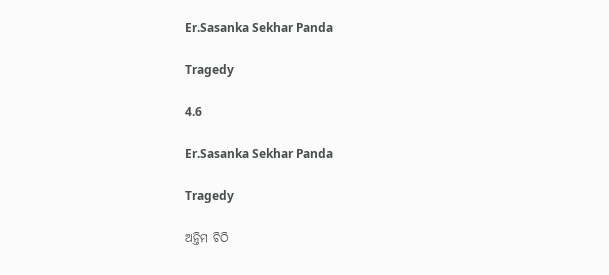Er.Sasanka Sekhar Panda

Tragedy

4.6

Er.Sasanka Sekhar Panda

Tragedy

ଅନ୍ତିମ ଚିଠି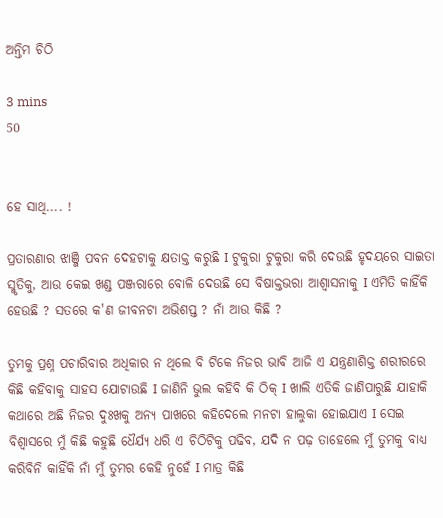ଅନ୍ତିମ ଚିଠି

3 mins
50


ହେ ସାଥି.... !

ପ୍ରତାରଣାର ଝାଞ୍ଜି ପବନ ଦେହଟାକୁ କ୍ଷତାକ୍ତ କରୁଛି I ଟୁକୁରା ଟୁକୁରା କରି ଦେଉଛି ହୃଦୟରେ ସାଇତା ସ୍ମୃତିକୁ, ଆଉ କେଇ ଖଣ୍ଡ ପଞ୍ଜରାରେ ବୋଳି ଦେଉଛି ସେ ବିଷାକ୍ତଭରା ଆଶ୍ୱାସନାକୁ I ଏମିତି କାହିଁକି ହେଉଛି ? ସତରେ କ'ଣ ଜୀବନଟା ଅଭିଶପ୍ତ ? ନାଁ ଆଉ କିଛି ?

ତୁମକୁ ପ୍ରଶ୍ନ ପଚାରିବାର ଅଧିକାର ନ ଥିଲେ ବି ଟିକେ ନିଜର ଭାବି ଆଜି ଏ ଯନ୍ତ୍ରଣାଶିକ୍ତ ଶରୀରରେ କିଛି କହିବାକୁ ସାହସ ଯୋଟାଉଛି I ଜାଣିନି ଭୁଲ କହିବି କି ଠିକ୍ I ଖାଲି ଏତିକି ଜାଣିପାରୁଛି ଯାହାକି କଥାରେ ଅଛି ନିଜର ଦୁଃଖକୁ ଅନ୍ୟ ପାଖରେ କହିଦେଲେ ମନଟା ହାଲୁକା ହୋଇଯାଏ I ସେଇ ବିଶ୍ୱାସରେ ମୁଁ କିଛି କହୁଛି ଧୈର୍ଯ୍ୟ ଧରି ଏ ଚିଠିଟିକୁ ପଢିବ, ଯଦି ନ ପଢ଼ ତାହେଲେ ମୁଁ ତୁମକୁ ବାଧ୍ୟ କରିବିନି କାହିଁକି ନାଁ ମୁଁ ତୁମର କେହି ନୁହେଁ I ମାତ୍ର କିଛି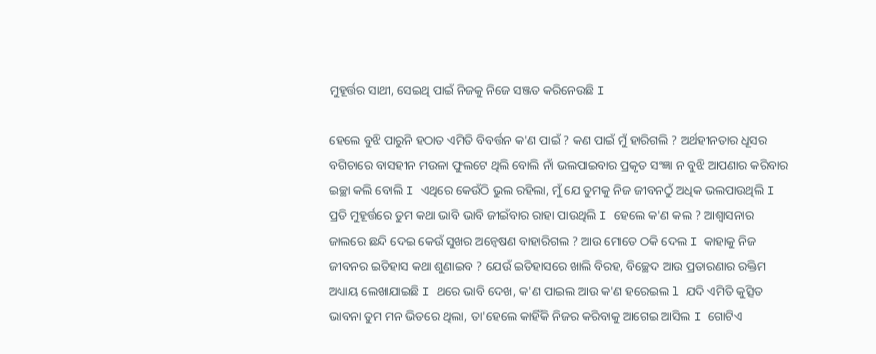ମୁହୂର୍ତ୍ତର ସାଥୀ, ସେଇଥି ପାଇଁ ନିଜକୁ ନିଜେ ସଞ୍ଜତ କରିନେଉଛି I

ହେଲେ ବୁଝି ପାରୁନି ହଠାତ ଏମିତି ବିବର୍ତ୍ତନ କ'ଣ ପାଇଁ ? କଣ ପାଇଁ ମୁଁ ହାରିଗଲି ? ଅର୍ଥହୀନତାର ଧୂସର ବଗିଚାରେ ବାସହୀନ ମଉଳା ଫୁଲଟେ ଥିଲି ବୋଲି ନାଁ ଭଲପାଇବାର ପ୍ରକୃତ ସଂଜ୍ଞା ନ ବୁଝି ଆପଣାର କରିବାର ଇଚ୍ଛା କଲି ବୋଲି I ଏଥିରେ କେଉଁଠି ଭୁଲ ରହିଲା, ମୁଁ ଯେ ତୁମକୁ ନିଜ ଜୀବନଠୁଁ ଅଧିକ ଭଲପାଉଥିଲି I ପ୍ରତି ମୁହୂର୍ତ୍ତରେ ତୁମ କଥା ଭାବି ଭାବି ଜୀଇଁବାର ରାହା ପାଉଥିଲି I ହେଲେ କ'ଣ କଲ ? ଆଶ୍ୱାସନାର ଜାଲରେ ଛନ୍ଦି ଦେଇ କେଉଁ ସୁଖର ଅନ୍ୱେଷଣ ବାହାରିଗଲ ? ଆଉ ମୋତେ ଠକି ଦେଲ I କାହାକୁ ନିଜ ଜୀବନର ଇତିହାସ କଥା ଶୁଣାଇବ ? ଯେଉଁ ଇତିହାସରେ ଖାଲି ବିରହ, ବିଚ୍ଛେଦ ଆଉ ପ୍ରତାରଣାର ରକ୍ତିମ ଅଧ୍ୟାୟ ଲେଖାଯାଇଛି I ଥରେ ଭାବି ଦେଖ, କ'ଣ ପାଇଲ ଆଉ କ'ଣ ହରେଇଲ l ଯଦି ଏମିତି କୁତ୍ସିତ ଭାବନା ତୁମ ମନ ଭିତରେ ଥିଲା, ତା'ହେଲେ କାହିଁକି ନିଜର କରିବାକୁ ଆଗେଇ ଆସିଲ I ଗୋଟିଏ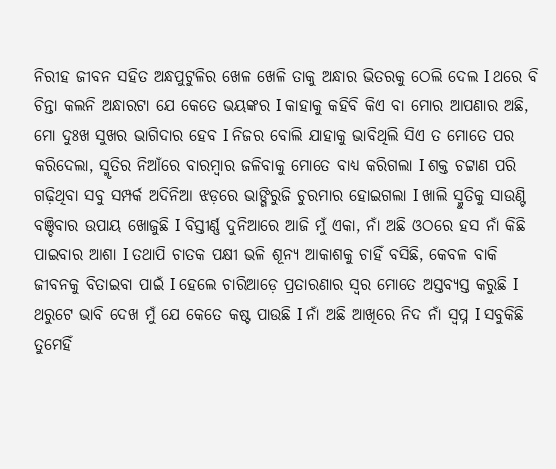ନିରୀହ ଜୀବନ ସହିତ ଅନ୍ଧପୁଟୁଳିର ଖେଳ ଖେଳି ତାକୁ ଅନ୍ଧାର ଭିତରକୁ ଠେଲି ଦେଲ I ଥରେ ବି ଚିନ୍ତା କଲନି ଅନ୍ଧାରଟା ଯେ କେତେ ଭୟଙ୍କର I କାହାକୁ କହିବି କିଏ ବା ମୋର ଆପଣାର ଅଛି, ମୋ ଦୁଃଖ ସୁଖର ଭାଗିଦାର ହେବ I ନିଜର ବୋଲି ଯାହାକୁ ଭାବିଥିଲି ସିଏ ତ ମୋତେ ପର କରିଦେଲା, ସ୍ମୃତିର ନିଆଁରେ ବାରମ୍ବାର ଜଳିବାକୁ ମୋତେ ବାଧ୍ୟ କରିଗଲା I ଶକ୍ତ ଚଟ୍ଟାଣ ପରି ଗଢ଼ିଥିବା ସବୁ ସମ୍ପର୍କ ଅଦିନିଆ ଝଡ଼ରେ ଭାଙ୍ଗିରୁଜି ଚୁରମାର ହୋଇଗଲା I ଖାଲି ସ୍ମୁତିକୁ ସାଉଣ୍ଟି ବଞ୍ଚିବାର ଉପାୟ ଖୋଜୁଛି I ବିସ୍ତୀର୍ଣ୍ଣ ଦୁନିଆରେ ଆଜି ମୁଁ ଏକା, ନାଁ ଅଛି ଓଠରେ ହସ ନାଁ କିଛି ପାଇବାର ଆଶା I ତଥାପି ଚାତକ ପକ୍ଷୀ ଭଳି ଶୂନ୍ୟ ଆକାଶକୁ ଚାହିଁ ବସିଛି, କେବଳ ବାକି ଜୀବନକୁ ବିତାଇବା ପାଇଁ I ହେଲେ ଚାରିଆଡ଼େ ପ୍ରତାରଣାର ସ୍ୱର ମୋତେ ଅସ୍ତବ୍ୟସ୍ତ କରୁଛି I ଥରୁଟେ ଭାବି ଦେଖ ମୁଁ ଯେ କେତେ କଷ୍ଟ ପାଉଛି I ନାଁ ଅଛି ଆଖିରେ ନିଦ ନାଁ ସ୍ୱପ୍ନ I ସବୁକିଛି ତୁମେହିଁ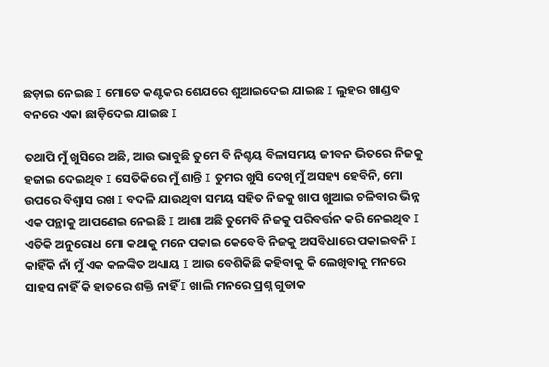ଛଡ଼ାଇ ନେଇଛ I ମୋତେ କଣ୍ଟକର ଶେଯରେ ଶୁଆଇଦେଇ ଯାଇଛ I ଲୁହର ଖାଣ୍ଡବ ବନରେ ଏକା ଛାଡ଼ିଦେଇ ଯାଇଛ I

ତଥାପି ମୁଁ ଖୁସିରେ ଅଛି, ଆଉ ଭାବୁଛି ତୁମେ ବି ନିଶ୍ଚୟ ବିଳାସମୟ ଜୀବନ ଭିତରେ ନିଜକୁ ହଜାଇ ଦେଇଥିବ I ସେତିକିରେ ମୁଁ ଶାନ୍ତି I ତୁମର ଖୁସି ଦେଖି ମୁଁ ଅସହ୍ୟ ହେବିନି, ମୋ ଉପରେ ବିଶ୍ୱାସ ରଖ I ବଦଳି ଯାଉଥିବା ସମୟ ସହିତ ନିଜକୁ ଖାପ ଖୁଆଇ ଚଳିବାର ଭିନ୍ନ ଏକ ପନ୍ଥାକୁ ଆପଣେଇ ନେଇଛି I ଆଶା ଅଛି ତୁମେବି ନିଜକୁ ପରିବର୍ତ୍ତନ କରି ନେଇଥିବ I ଏତିକି ଅନୁରୋଧ ମୋ କଥାକୁ ମନେ ପକାଇ କେବେବି ନିଜକୁ ଅସବିଧାରେ ପକାଇବନି I କାହିଁକି ନାଁ ମୁଁ ଏକ କଳଙ୍କିତ ଅଧ୍ୟାୟ I ଆଉ ବେଶିକିଛି କହିବାକୁ କି ଲେଖିବାକୁ ମନରେ ସାହସ ନାହିଁ କି ହାତରେ ଶକ୍ତି ନାହିଁ I ଖାଲି ମନରେ ପ୍ରଶ୍ନ ଗୁଡାକ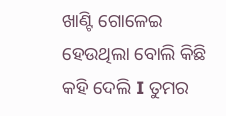ଖାଣ୍ଟି ଗୋଳେଇ ହେଉଥିଲା ବୋଲି କିଛି କହି ଦେଲି I ତୁମର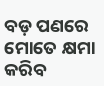ବଡ଼ ପଣରେ ମୋତେ କ୍ଷମା କରିବ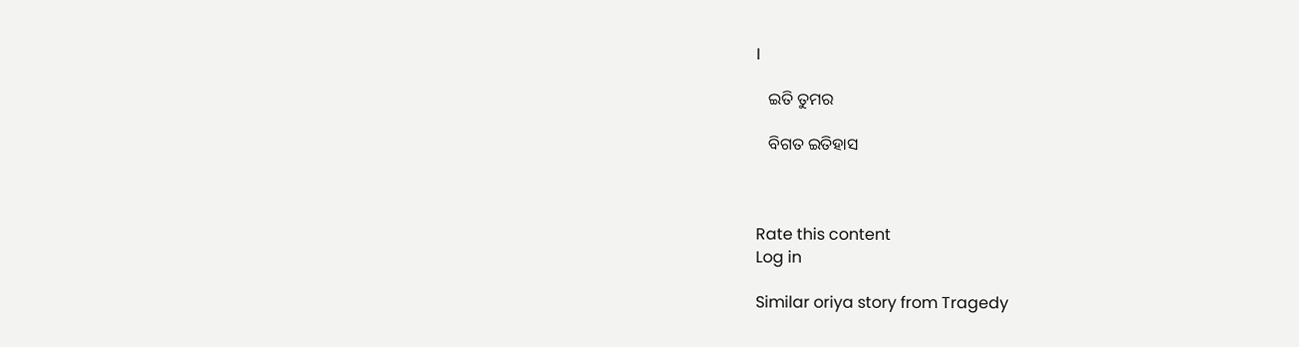I

   ଇତି ତୁମର

   ବିଗତ ଇତିହାସ



Rate this content
Log in

Similar oriya story from Tragedy